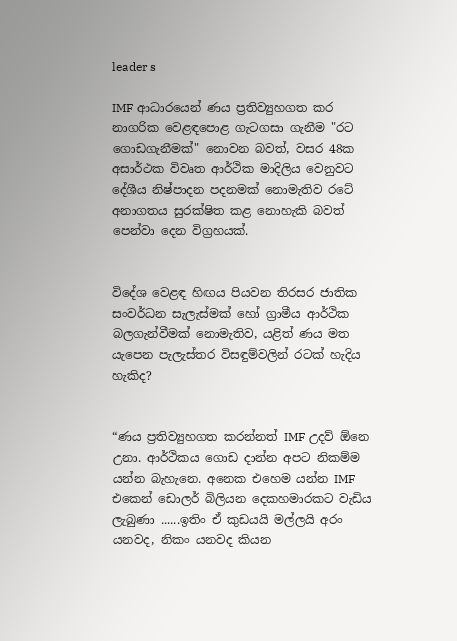leader s

IMF ආධාරයෙන් ණය ප්‍රතිව්‍යුහගත කර නාගරික වෙළඳපොළ ගැටගසා ගැනීම "රට ගොඩගැනීමක්" නොවන බවත්, වසර 48ක අසාර්ථක විවෘත ආර්ථික මාදිලිය වෙනුවට දේශීය නිෂ්පාදන පදනමක් නොමැතිව රටේ අනාගතය සුරක්ෂිත කළ නොහැකි බවත් පෙන්වා දෙන විග්‍රහයක්.


විදේශ වෙළඳ හිඟය පියවන තිරසර ජාතික සංවර්ධන සැලැස්මක් හෝ ග්‍රාමීය ආර්ථික බලගැන්වීමක් නොමැතිව, යළිත් ණය මත යැපෙන පැලැස්තර විසඳුම්වලින් රටක් හැදිය හැකිද?


“ණය ප්‍රතිව්‍යුහගත කරන්නත් IMF උදව් ඕනෙ උනා. ආර්ථිකය ගොඩ දාන්න අපට නිකම්ම යන්න බැහැනෙ. අනෙක එහෙම යන්න IMF එකෙන් ඩොලර් බිලියන දෙකහමාරකට වැඩිය ලැබුණා ......ඉතිං ඒ කුඩයයි මල්ලයි අරං යනවද, නිකං යනවද කියන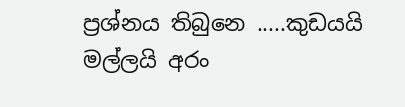ප්‍රශ්නය තිබුනෙ .....කුඩයයි මල්ලයි අරං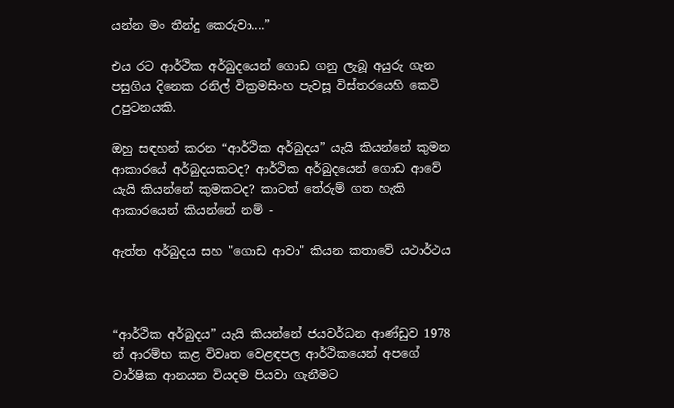යන්න මං තීන්දු කෙරුවා....”

එය රට ආර්ථික අර්බුදයෙන් ගොඩ ගනු ලැබූ අයුරු ගැන පසුගිය දිනෙක රනිල් වික්‍රමසිංහ පැවසූ විස්තරයෙහි කෙටි උපුටනයකි.

ඔහු සඳහන් කරන “ආර්ථික අර්බුදය” යැයි කියන්නේ කුමන ආකාරයේ අර්බුදයකටද? ආර්ථික අර්බුදයෙන් ගොඩ ආවේ යැයි කියන්නේ කුමකටද? කාටත් තේරුම් ගත හැකි ආකාරයෙන් කියන්නේ නම් -

ඇත්ත අර්බුදය සහ "ගොඩ ආවා" කියන කතාවේ යථාර්ථය



“ආර්ථික අර්බුදය” යැයි කියන්නේ ජයවර්ධන ආණ්ඩුව 1978 න් ආරම්භ කළ විවෘත වෙළඳපල ආර්ථිකයෙන් අපගේ වාර්ෂික ආනයන වියදම පියවා ගැනීමට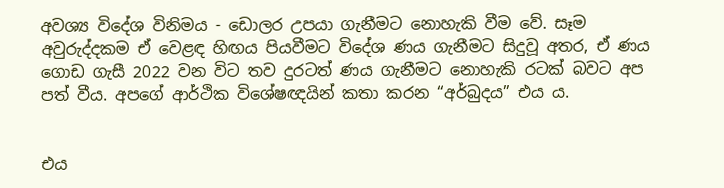අවශ්‍ය විදේශ විනිමය - ඩොලර උපයා ගැනීමට නොහැකි වීම වේ. සෑම අවුරුද්දකම ඒ වෙළඳ හිඟය පියවීමට විදේශ ණය ගැනීමට සිදුවූ අතර, ඒ ණය ගොඩ ගැසී 2022 වන විට තව දුරටත් ණය ගැනීමට නොහැකි රටක් බවට අප පත් වීය. අපගේ ආර්ථික විශේෂඥයින් කතා කරන “අර්බුදය” එය ය.


එය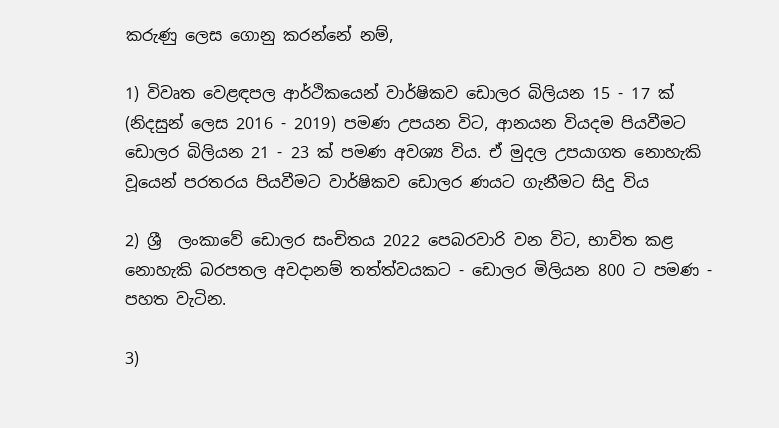කරුණු ලෙස ගොනු කරන්නේ නම්,

1) විවෘත වෙළඳපල ආර්ථිකයෙන් වාර්ෂිකව ඩොලර බිලියන 15 - 17 ක් (නිදසුන් ලෙස 2016 - 2019) පමණ උපයන විට, ආනයන වියදම පියවීමට ඩොලර බිලියන 21 - 23 ක් පමණ අවශ්‍ය විය. ඒ මුදල උපයාගත නොහැකි වූයෙන් පරතරය පියවීමට වාර්ෂිකව ඩොලර ණයට ගැනීමට සිදු විය

2) ශ්‍රී  ලංකාවේ ඩොලර සංචිතය 2022 පෙබරවාරි වන විට, භාවිත කළ නොහැකි බරපතල අවදානම් තත්ත්වයකට - ඩොලර මිලියන 800 ට පමණ - පහත වැටින.

3)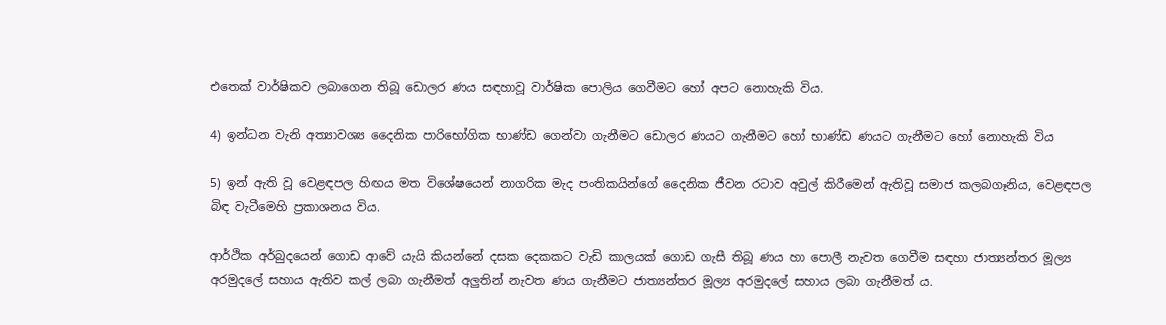එතෙක් වාර්ෂිකව ලබාගෙන තිබූ ඩොලර ණය සඳහාවූ වාර්ෂික පොලිය ගෙවීමට හෝ අපට නොහැකි විය.

4) ඉන්ධන වැනි අත්‍යාවශ්‍ය දෛනික පාරිභෝගික භාණ්ඩ ගෙන්වා ගැනීමට ඩොලර ණයට ගැනීමට හෝ භාණ්ඩ ණයට ගැනීමට හෝ නොහැකි විය

5) ඉන් ඇති වූ වෙළඳපල හිඟය මත විශේෂයෙන් නාගරික මැද පංතිකයින්ගේ දෛනික ජීවන රටාව අවුල් කිරීමෙන් ඇතිවූ සමාජ කලබගෑනිය, වෙළඳපල බිඳ වැටීමෙහි ප්‍රකාශනය විය.

ආර්ථික අර්බුදයෙන් ගොඩ ආවේ යැයි කියන්නේ දසක දෙකකට වැඩි කාලයක් ගොඩ ගැසී තිබූ ණය හා පොලී නැවත ගෙවීම සඳහා ජාත්‍යන්තර මූල්‍ය අරමුදලේ සහාය ඇතිව කල් ලබා ගැනීමත් අලුතින් නැවත ණය ගැනීමට ජාත්‍යන්තර මූල්‍ය අරමුදලේ සහාය ලබා ගැනීමත් ය.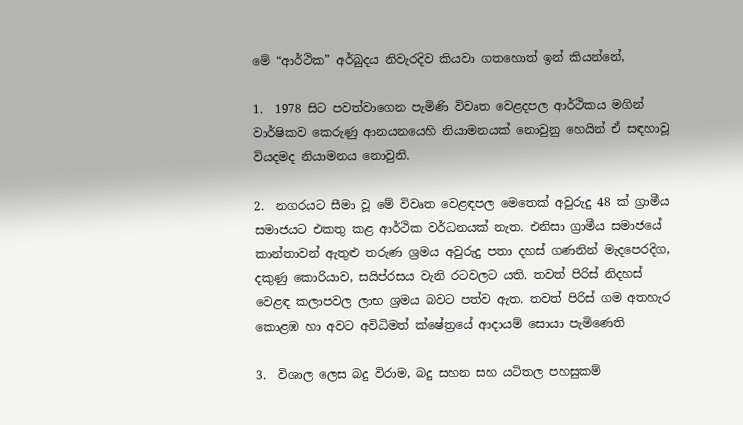මේ “ආර්ථික” අර්බුදය නිවැරදිව කියවා ගතහොත් ඉන් කියන්නේ,

1.  1978 සිට පවත්වාගෙන පැමිණි විවෘත වෙළදපල ආර්ථිකය මගින් වාර්ෂිකව කෙරුණු ආනයනයෙහි නියාමනයක් නොවුනු හෙයින් ඒ සඳහාවූ වියදමද නියාමනය නොවුනි.

2.  නගරයට සීමා වූ මේ විවෘත වෙළඳපල මෙතෙක් අවුරුදු 48 ක් ග්‍රාමීය සමාජයට එකතු කළ ආර්ථික වර්ධනයක් නැත. එනිසා ග්‍රාමීය සමාජයේ කාන්තාවන් ඇතුළු තරුණ ශ්‍රමය අවුරුදු පතා දහස් ගණනින් මැදපෙරදිග, දකුණු කොරියාව, සයිප්රසය වැනි රටවලට යති. තවත් පිරිස් නිදහස් වෙළඳ කලාපවල ලාභ ශ්‍රමය බවට පත්ව ඇත. තවත් පිරිස් ගම අතහැර කොළඹ හා අවට අවිධිමත් ක්ෂේත්‍රයේ ආදායම් සොයා පැමිණෙති

3.  විශාල ලෙස බදු විරාම, බදු සහන සහ යටිතල පහසුකම්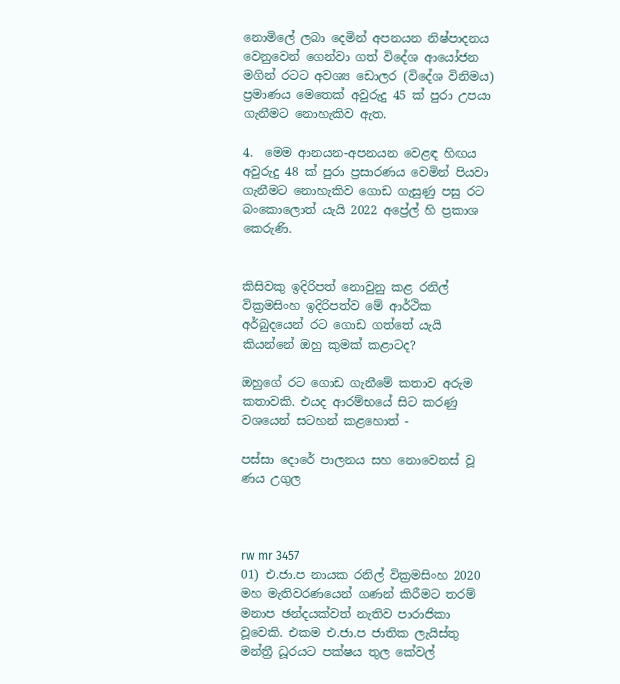නොමිලේ ලබා දෙමින් අපනයන නිෂ්පාදනය වෙනුවෙන් ගෙන්වා ගත් විදේශ ආයෝජන මගින් රටට අවශ්‍ය ඩොලර (විදේශ විනිමය) ප්‍රමාණය මෙතෙක් අවුරුදු 45 ක් පුරා උපයා ගැනීමට නොහැකිව ඇත.

4.  මෙම ආනයන-අපනයන වෙළඳ හිඟය අවුරුදු 48 ක් පුරා ප්‍රසාරණය වෙමින් පියවා ගැනීමට නොහැකිව ගොඩ ගැසුණු පසු රට බංකොලොත් යැයි 2022 අප්‍රේල් හි ප්‍රකාශ කෙරුණි.


කිසිවකු ඉදිරිපත් නොවුනු කළ රනිල් වික්‍රමසිංහ ඉදිරිපත්ව මේ ආර්ථික අර්බුදයෙන් රට ගොඩ ගත්තේ යැයි කියන්නේ ඔහු කුමක් කළාටද?

ඔහුගේ රට ගොඩ ගැනීමේ කතාව අරුම කතාවකි. එයද ආරම්භයේ සිට කරණු වශයෙන් සටහන් කළහොත් -

පස්සා දොරේ පාලනය සහ නොවෙනස් වූ ණය උගුල



rw mr 3457
01) එ.ජා.ප නායක රනිල් වික්‍රමසිංහ 2020 මහ මැතිවරණයෙන් ගණන් කිරීමට තරම් මනාප ඡන්දයක්වත් නැතිව පාරාජිකා වූවෙකි. එකම එ.ජා.ප ජාතික ලැයිස්තු මන්ත්‍රී ධූරයට පක්ෂය තුල කේවල්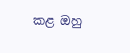කළ ඔහු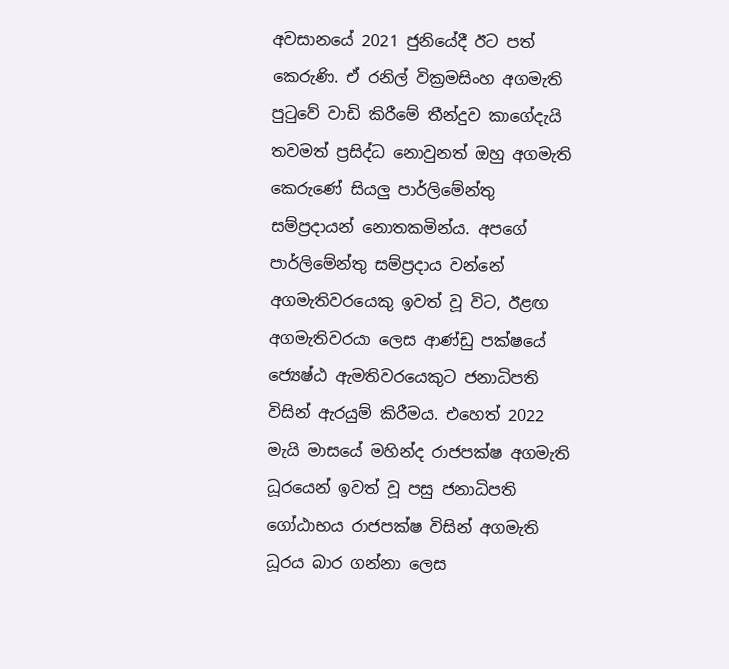අවසානයේ 2021 ජුනියේදී ඊට පත් කෙරුණි. ඒ රනිල් වික්‍රමසිංහ අගමැති පුටුවේ වාඩි කිරීමේ තීන්දුව කාගේදැයි තවමත් ප්‍රසිද්ධ නොවුනත් ඔහු අගමැති කෙරුණේ සියලු පාර්ලිමේන්තු සම්ප්‍රදායන් නොතකමින්ය. අපගේ පාර්ලිමේන්තු සම්ප්‍රදාය වන්නේ අගමැතිවරයෙකු ඉවත් වූ විට, ඊළඟ අගමැතිවරයා ලෙස ආණ්ඩු පක්ෂයේ ජ්‍යෙෂ්ඨ ඇමතිවරයෙකුට ජනාධිපති විසින් ඇරයුම් කිරීමය. එහෙත් 2022 මැයි මාසයේ මහින්ද රාජපක්ෂ අගමැති ධූරයෙන් ඉවත් වූ පසු ජනාධිපති ගෝඨාභය රාජපක්ෂ විසින් අගමැති ධූරය බාර ගන්නා ලෙස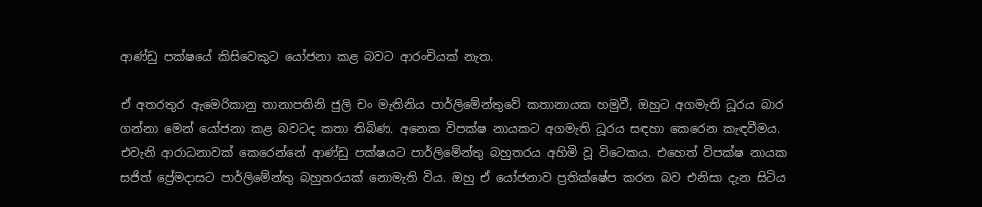ආණ්ඩු පක්ෂයේ කිසිවෙකුට යෝජනා කළ බවට ආරංචියක් නැත.

ඒ අතරතුර ඇමෙරිකානු තානාපතිනි ජුලි චං මැතිනිය පාර්ලිමේන්තුවේ කතානායක හමුවී, ඔහුට අගමැති ධූරය බාර ගන්නා මෙන් යෝජනා කළ බවටද කතා තිබිණ. අනෙක විපක්ෂ නායකට අගමැති ධූරය සඳහා කෙරෙන කැඳවීමය. එවැනි ආරාධනාවක් කෙරෙන්නේ ආණ්ඩු පක්ෂයට පාර්ලිමේන්තු බහුතරය අහිමි වූ විටෙකය. එහෙත් විපක්ෂ නායක සජිත් ප්‍රේමදාසට පාර්ලිමේන්තු බහුතරයක් නොමැති විය. ඔහු ඒ යෝජනාව ප්‍රතික්ෂේප කරන බව එනිසා දැන සිටිය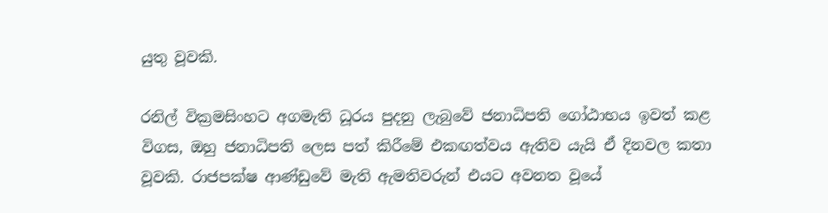යුතු වූවකි.

රනිල් වික්‍රමසිංහට අගමැති ධූරය පුදනු ලැබුවේ ජනාධිපති ගෝඨාභය ඉවත් කළ විගස, ඔහු ජනාධිපති ලෙස පත් කිරීමේ එකඟත්වය ඇතිව යැයි ඒ දිනවල කතා වූවකි. රාජපක්ෂ ආණ්ඩුවේ මැති ඇමතිවරුන් එයට අවනත වූයේ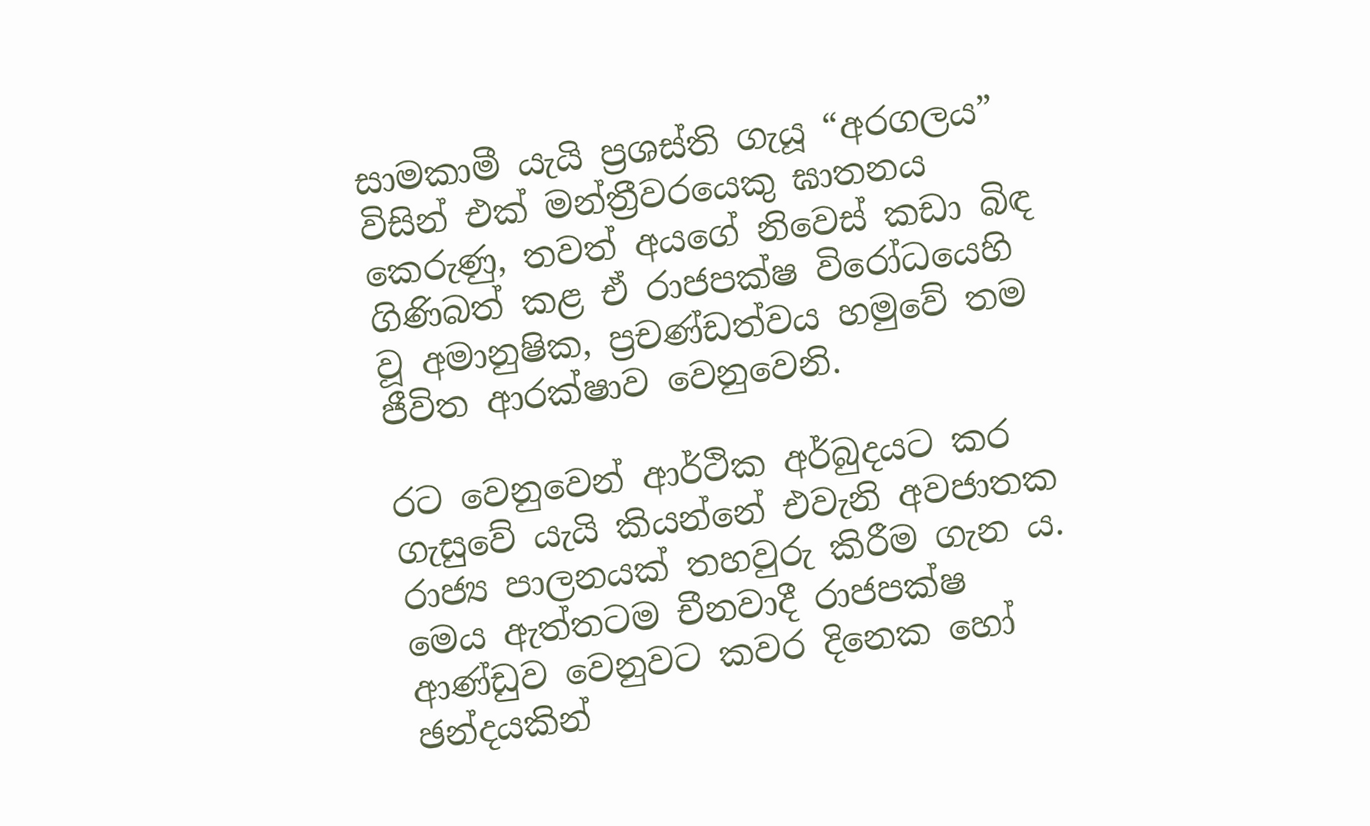සාමකාමී යැයි ප්‍රශස්ති ගැයූ “අරගලය” විසින් එක් මන්ත්‍රීවරයෙකු ඝාතනය කෙරුණු, තවත් අයගේ නිවෙස් කඩා බිඳ ගිණිබත් කළ ඒ රාජපක්ෂ විරෝධයෙහි වූ අමානුෂික, ප්‍රචණ්ඩත්වය හමුවේ තම ජීවිත ආරක්ෂාව වෙනුවෙනි.

රට වෙනුවෙන් ආර්ථික අර්බුදයට කර ගැසුවේ යැයි කියන්නේ එවැනි අවජාතක රාජ්‍ය පාලනයක් තහවුරු කිරීම ගැන ය. මෙය ඇත්තටම චීනවාදී රාජපක්ෂ ආණ්ඩුව වෙනුවට කවර දිනෙක හෝ ඡන්දයකින්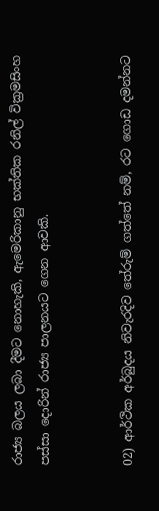රාජ්‍ය බලය ලබා දීමට නොහැකි, ඇමෙරිකානු භක්තික රනිල් වික්‍රමසිංහ පස්සා දොරින් රාජ්‍ය පාලනයට ගෙන ආවකි.


02) ආර්ථික අර්බුදය නිවැරදිව තේරුම් ගත්තේ නම්, රට ගොඩ දමන්නට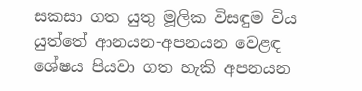සකසා ගත යුතු මූලික විසඳුම විය යුත්තේ ආනයන-අපනයන වෙළඳ ශේෂය පියවා ගත හැකි අපනයන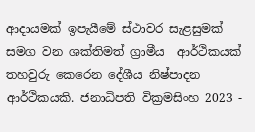ආදායමක් ඉපැයීමේ ස්ථාවර සැළසුමක් සමග වන ශක්තිමත් ග්‍රාමීය  ආර්ථිකයක් තහවුරු කෙරෙන දේශීය නිෂ්පාදන ආර්ථිකයකි. ජනාධිපති වික්‍රමසිංහ 2023 -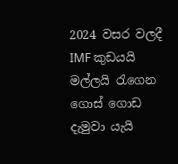2024 වසර වලදී IMF කුඩයයි මල්ලයි රැගෙන ගොස් ගොඩ දැමුවා යැයි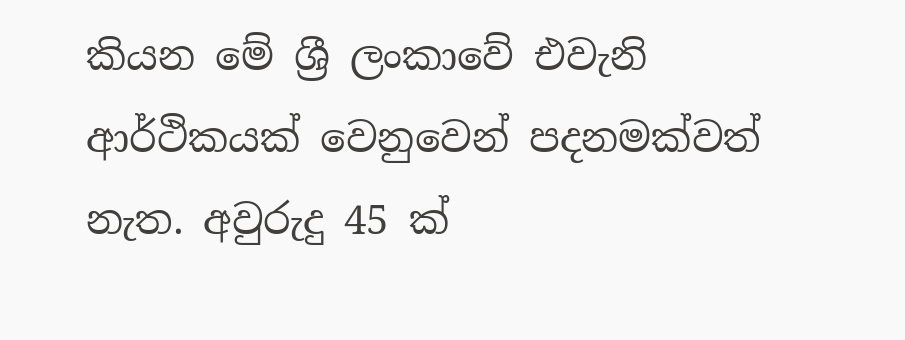කියන මේ ශ්‍රී ලංකාවේ එවැනි ආර්ථිකයක් වෙනුවෙන් පදනමක්වත් නැත. අවුරුදු 45 ක්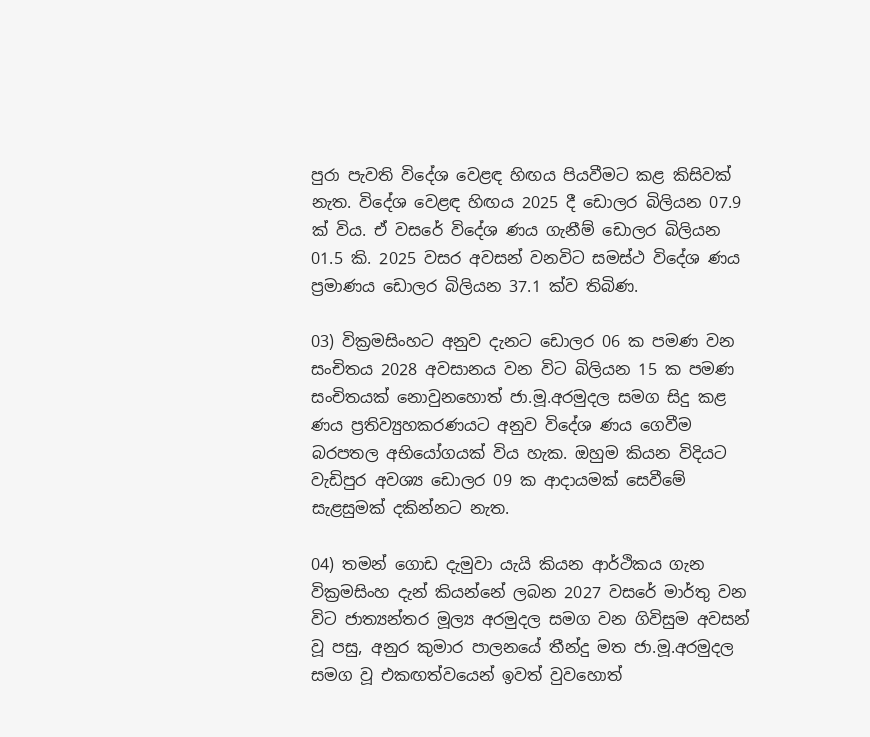පුරා පැවති විදේශ වෙළඳ හිඟය පියවීමට කළ කිසිවක් නැත. විදේශ වෙළඳ හිඟය 2025 දී ඩොලර බිලියන 07.9 ක් විය. ඒ වසරේ විදේශ ණය ගැනීම් ඩොලර බිලියන 01.5 කි. 2025 වසර අවසන් වනවිට සමස්ථ විදේශ ණය ප්‍රමාණය ඩොලර බිලියන 37.1 ක්ව තිබිණ.

03) වික්‍රමසිංහට අනුව දැනට ඩොලර 06 ක පමණ වන සංචිතය 2028 අවසානය වන විට බිලියන 15 ක පමණ සංචිතයක් නොවුනහොත් ජා.මූ.අරමුදල සමග සිදු කළ ණය ප්‍රතිව්‍යුහකරණයට අනුව විදේශ ණය ගෙවීම බරපතල අභියෝගයක් විය හැක. ඔහුම කියන විදියට වැඩිපුර අවශ්‍ය ඩොලර 09 ක ආදායමක් සෙවීමේ සැළසුමක් දකින්නට නැත.

04) තමන් ගොඩ දැමුවා යැයි කියන ආර්ථිකය ගැන වික්‍රමසිංහ දැන් කියන්නේ ලබන 2027 වසරේ මාර්තු වන විට ජාත්‍යන්තර මූල්‍ය අරමුදල සමග වන ගිවිසුම අවසන් වූ පසු, අනුර කුමාර පාලනයේ තීන්දු මත ජා.මූ.අරමුදල සමග වූ එකඟත්වයෙන් ඉවත් වුවහොත්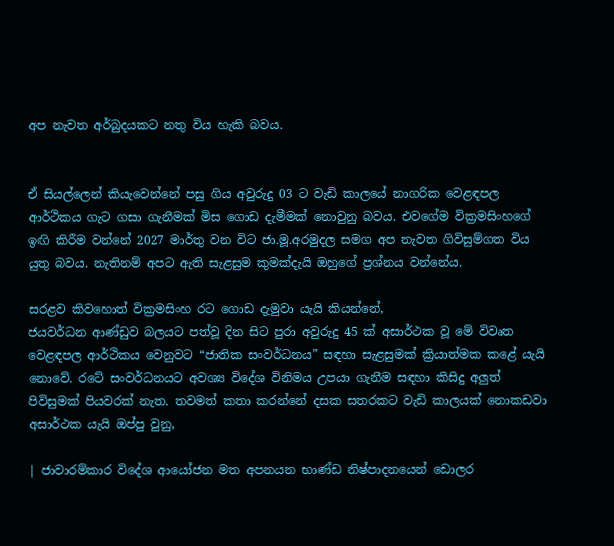අප නැවත අර්බුදයකට නතු විය හැකි බවය.


ඒ සියල්ලෙන් කියැවෙන්නේ පසු ගිය අවුරුදු 03 ට වැඩි කාලයේ නාගරික වෙළඳපල ආර්ථිකය ගැට ගසා ගැනීමක් මිස ගොඩ දැමීමක් නොවුනු බවය. එවගේම වික්‍රමසිංහගේ ඉඟි කිරීම වන්නේ 2027 මාර්තු වන විට ජා.මූ.අරමුදල සමග අප නැවත ගිවිසුම්ගත විය යුතු බවය. නැතිනම් අපට ඇති සැළසුම කුමක්දැයි ඔහුගේ ප්‍රශ්නය වන්නේය.

සරළව කිවහොත් වික්‍රමසිංහ රට ගොඩ දැමුවා යැයි කියන්නේ,
ජයවර්ධන ආණ්ඩුව බලයට පත්වූ දින සිට පුරා අවුරුදු 45 ක් අසාර්ථක වූ මේ විවෘත වෙළඳපල ආර්ථිකය වෙනුවට “ජාතික සංවර්ධනය” සඳහා සැළසුමක් ක්‍රියාත්මක කළේ යැයි නොවේ. රටේ සංවර්ධනයට අවශ්‍ය විදේශ විනිමය උපයා ගැනීම සඳහා කිසිදු අලුත් පිවිසුමක් පියවරක් නැත. තවමත් කතා කරන්නේ දසක සතරකට වැඩි කාලයක් නොකඩවා අසාර්ථක යැයි ඔප්පු වුනු,

| ජාවාරම්කාර විදේශ ආයෝජන මත අපනයන භාණ්ඩ නිෂ්පාදනයෙන් ඩොලර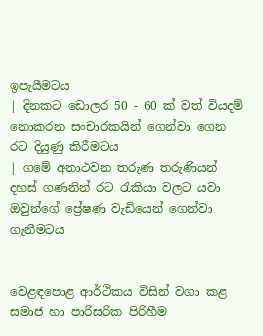ඉපැයීමටය
| දිනකට ඩොලර 50 - 60 ක් වත් වියදම් නොකරන සංචාරකයින් ගෙන්වා ගෙන රට දියුණු කිරීමටය
| ගමේ අනාථවන තරුණ තරුණියන් දහස් ගණනින් රට රැකියා වලට යවා ඔවුන්ගේ ප්‍රේෂණ වැඩියෙන් ගෙන්වා ගැනීමටය


වෙළඳපොළ ආර්ථිකය විසින් වගා කළ සමාජ හා පාරිසරික පිරිහීම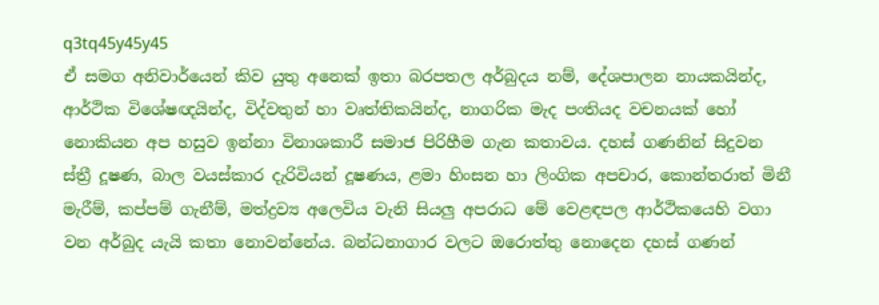q3tq45y45y45
ඒ සමග අනිවාර්යෙන් කිව යුතු අනෙක් ඉතා බරපතල අර්බුදය නම්, දේශපාලන නායකයින්ද, ආර්ථික විශේෂඥයින්ද, විද්වතුන් හා වෘත්තිකයින්ද, නාගරික මැද පංතියද වචනයක් හෝ නොකියන අප හසුව ඉන්නා විනාශකාරී සමාජ පිරිහීම ගැන කතාවය. දහස් ගණනින් සිදුවන ස්ත්‍රී දූෂණ, බාල වයස්කාර දැරිවියන් දූෂණය, ළමා හිංසන හා ලිංගික අපචාර, කොන්තරාත් මිනී මැරීම්, කප්පම් ගැනීම්, මත්ද්‍රව්‍ය අලෙවිය වැනි සියලු අපරාධ මේ වෙළඳපල ආර්ථිකයෙහි වගා වන අර්බුද යැයි කතා නොවන්නේය. බන්ධනාගාර වලට ඔරොත්තු නොදෙන දහස් ගණන්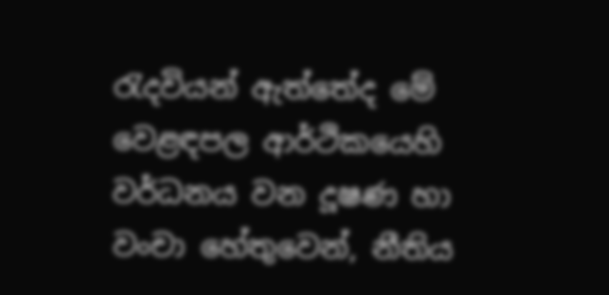රැදවියන් ඇත්තේද මේ වෙළඳපල ආර්ථිකයෙහි වර්ධනය වන දූෂණ හා වංචා හේතුවෙන්, නීතිය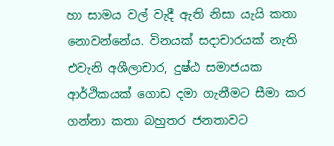හා සාමය වල් වැදී ඇති නිසා යැයි කතා නොවන්නේය. විනයක් සදාචාරයක් නැති එවැනි අශීලාචාර, දුෂ්ඨ සමාජයක ආර්ථිකයක් ගොඩ දමා ගැනීමට සීමා කර ගන්නා කතා බහුතර ජනතාවට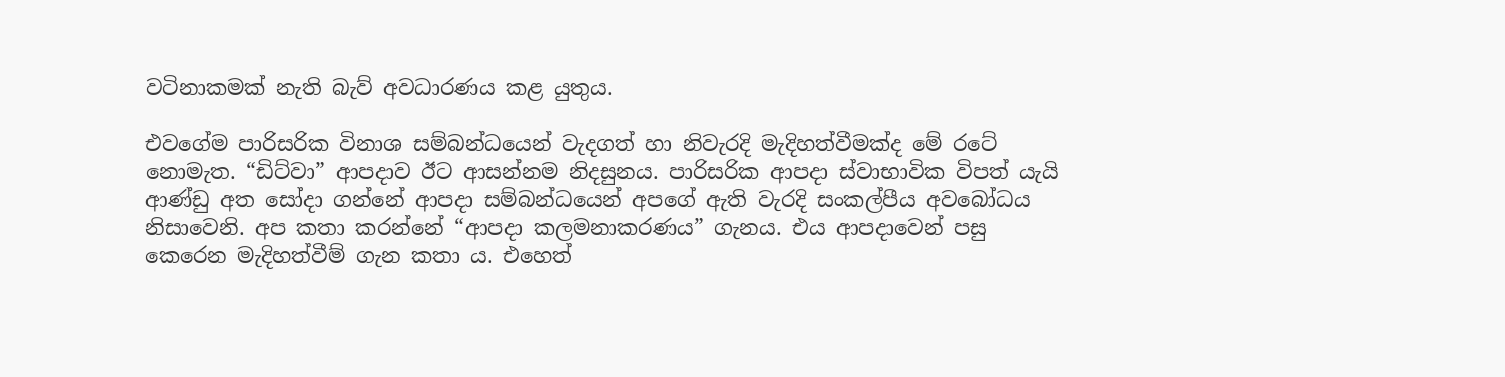වටිනාකමක් නැති බැව් අවධාරණය කළ යුතුය.

එවගේම පාරිසරික විනාශ සම්බන්ධයෙන් වැදගත් හා නිවැරදි මැදිහත්වීමක්ද මේ රටේ නොමැත. “ඩිට්වා” ආපදාව ඊට ආසන්නම නිදසුනය. පාරිසරික ආපදා ස්වාභාවික විපත් යැයි ආණ්ඩු අත සෝදා ගන්නේ ආපදා සම්බන්ධයෙන් අපගේ ඇති වැරදි සංකල්පීය අවබෝධය නිසාවෙනි. අප කතා කරන්නේ “ආපදා කලමනාකරණය” ගැනය. එය ආපදාවෙන් පසු කෙරෙන මැදිහත්වීම් ගැන කතා ය. එහෙත්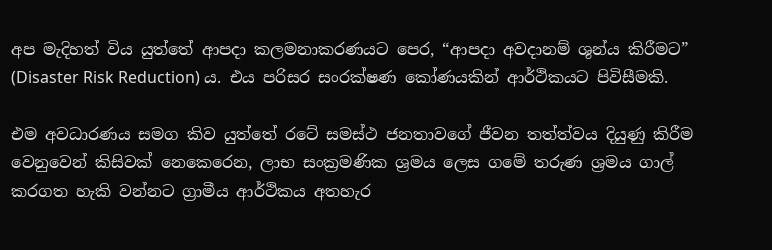අප මැදිහත් විය යුත්තේ ආපදා කලමනාකරණයට පෙර, “ආපදා අවදානම් ශුන්ය කිරීමට” (Disaster Risk Reduction) ය. එය පරිසර සංරක්ෂණ කෝණයකින් ආර්ථිකයට පිවිසීමකි.

එම අවධාරණය සමග කිව යුත්තේ රටේ සමස්ථ ජනතාවගේ ජීවන තත්ත්වය දියුණු කිරීම වෙනුවෙන් කිසිවක් නෙකෙරෙන, ලාභ සංක්‍රමණික ශ්‍රමය ලෙස ගමේ තරුණ ශ්‍රමය ගාල් කරගත හැකි වන්නට ග්‍රාමීය ආර්ථිකය අතහැර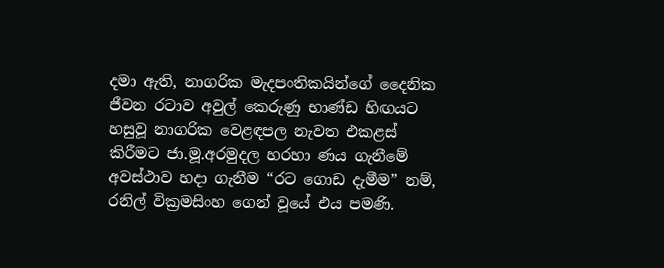දමා ඇති, නාගරික මැදපංතිකයින්ගේ දෛනික ජීවන රටාව අවුල් කෙරුණු භාණ්ඩ හිඟයට හසුවූ නාගරික වෙළඳපල නැවත එකළස් කිරීමට ජා.මූ.අරමුදල හරහා ණය ගැනීමේ අවස්ථාව හදා ගැනීම “රට ගොඩ දැමීම” නම්, රනිල් වික්‍රමසිංහ ගෙන් වූයේ එය පමණි.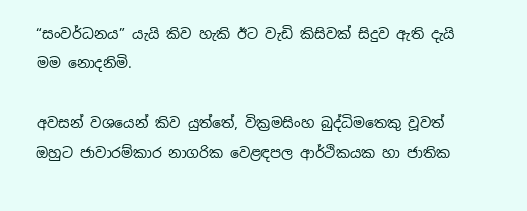“සංවර්ධනය” යැයි කිව හැකි ඊට වැඩි කිසිවක් සිදුව ඇති දැයි මම නොදනිමි.

අවසන් වශයෙන් කිව යුත්තේ, වික්‍රමසිංහ බුද්ධිමතෙකු වූවත් ඔහුට ජාවාරම්කාර නාගරික වෙළඳපල ආර්ථිකයක හා ජාතික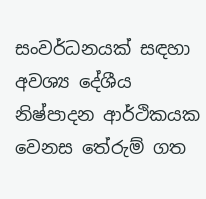සංවර්ධනයක් සඳහා අවශ්‍ය දේශීය නිෂ්පාදන ආර්ථිකයක වෙනස තේරුම් ගත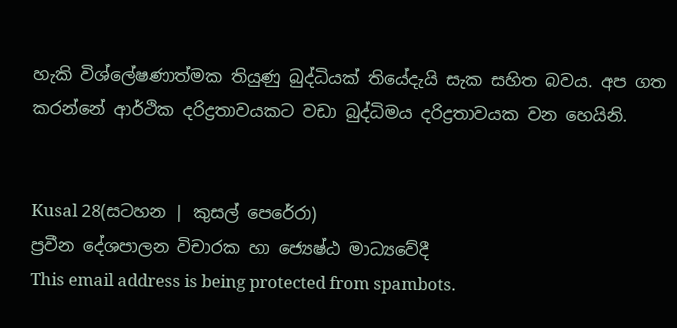හැකි විශ්ලේෂණාත්මක තියුණු බුද්ධියක් තියේදැයි සැක සහිත බවය. අප ගත කරන්නේ ආර්ථික දරිද්‍රතාවයකට වඩා බුද්ධිමය දරිද්‍රතාවයක වන හෙයිනි.


Kusal 28(සටහන | කුසල් පෙරේරා)
ප්‍රවීන දේශපාලන විචාරක හා ජ්‍යෙෂ්ඨ මාධ්‍යවේදී
This email address is being protected from spambots.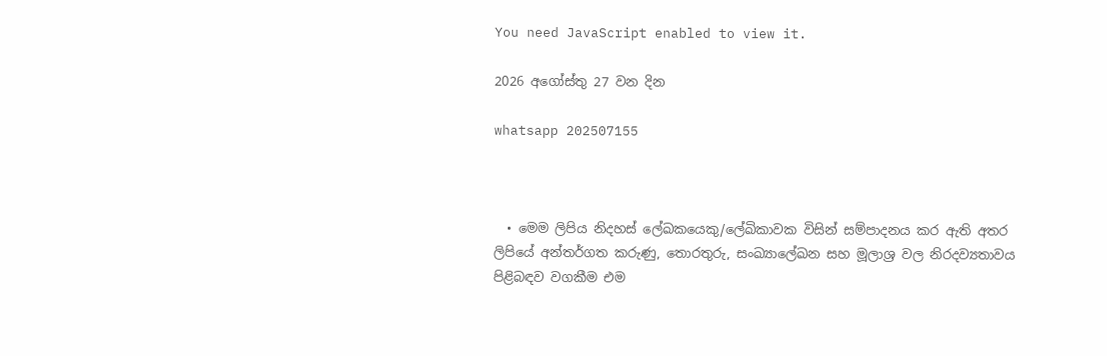You need JavaScript enabled to view it.

2026 අගෝස්තු 27 වන දින

whatsapp 202507155



  • මෙම ලිපිය නිදහස් ලේඛකයෙකු/ලේඛිකාවක විසින් සම්පාදනය කර ඇති අතර ලිපියේ අන්තර්ගත කරුණු, තොරතුරු, සංඛ්‍යාලේඛන සහ මූලාශ්‍ර වල නිරදව්‍යතාවය පිළිබඳව වගකීම එම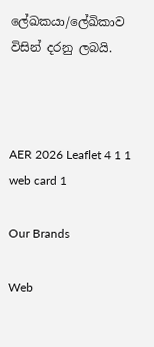ලේඛකයා/ලේඛිකාව විසින් දරනු ලබයි.



AER 2026 Leaflet 4 1 1
web card 1

Our Brands

Web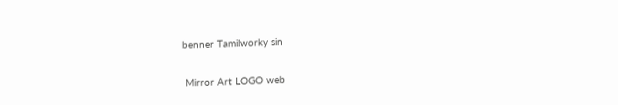benner Tamilworky sin

 Mirror Art LOGO web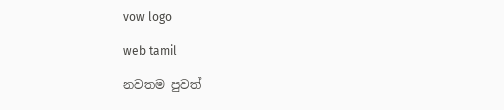vow logo

web tamil

නවතම පුවත්